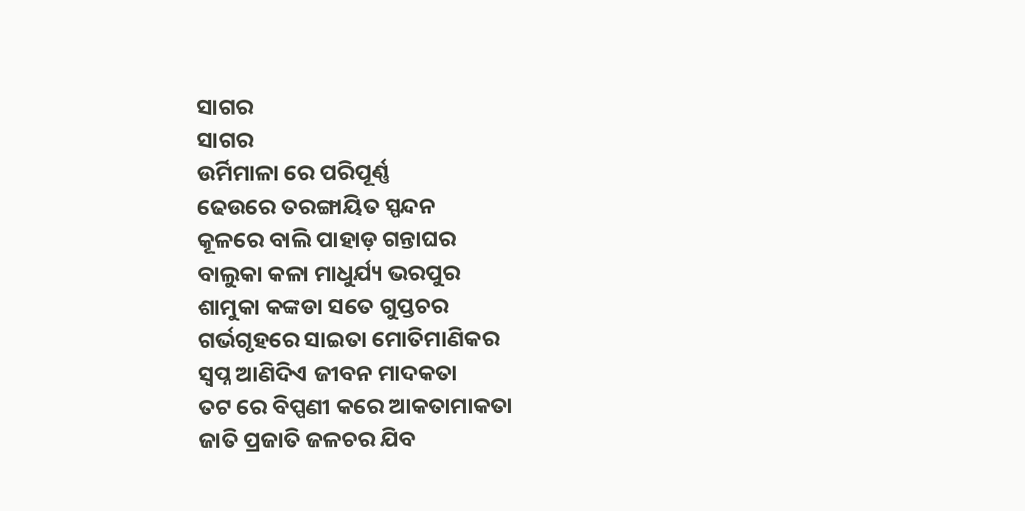ସାଗର
ସାଗର
ଉର୍ମିମାଳା ରେ ପରିପୂର୍ଣ୍ଣ
ଢେଉରେ ତରଙ୍ଗାୟିତ ସ୍ପନ୍ଦନ
କୂଳରେ ବାଲି ପାହାଡ଼ ଗନ୍ତାଘର
ବାଲୁକା କଳା ମାଧୁର୍ଯ୍ୟ ଭରପୁର
ଶାମୁକା କଙ୍କଡା ସତେ ଗୁପ୍ତଚର
ଗର୍ଭଗୃହରେ ସାଇତା ମୋତିମାଣିକର
ସ୍ବପ୍ନ ଆଣିଦିଏ ଜୀବନ ମାଦକତା
ତଟ ରେ ବିପ୍ପଣୀ କରେ ଆକତାମାକତା
ଜାତି ପ୍ରଜାତି ଜଳଚର ଯିବ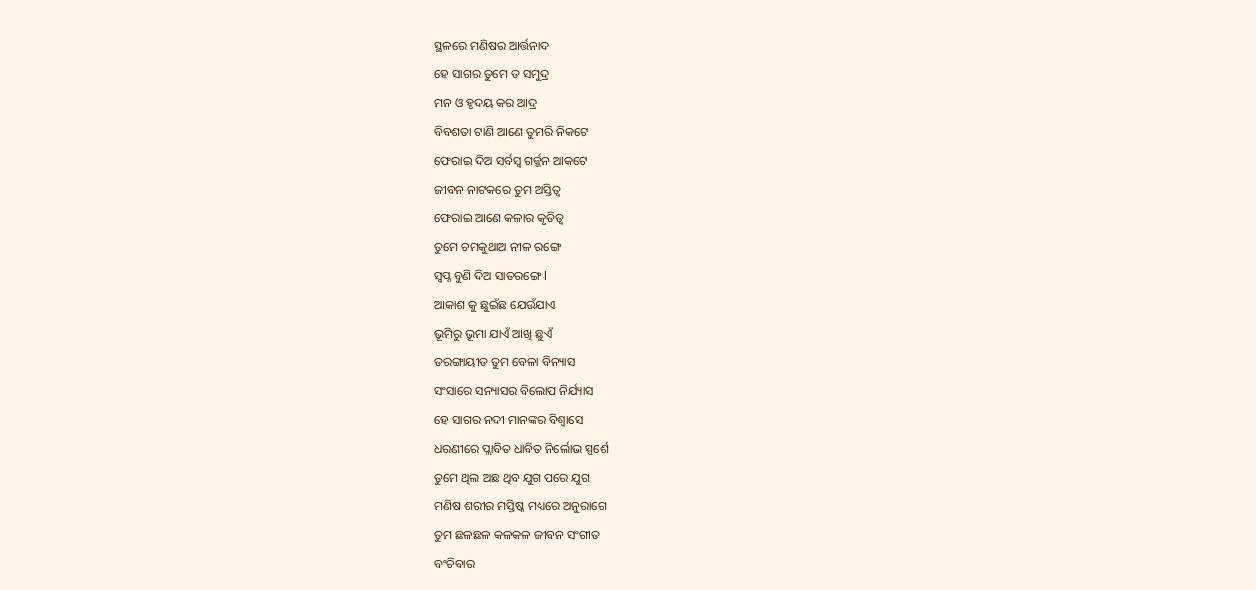ସ୍ଥଳରେ ମଣିଷର ଆର୍ତ୍ତନାଦ
ହେ ସାଗର ତୁମେ ତ ସମୁଦ୍ର
ମନ ଓ ହୃଦୟ କର ଆଦ୍ର
ବିବଶତା ଟାଣି ଆଣେ ତୁମରି ନିକଟେ
ଫେରାଇ ଦିଅ ସର୍ବସ୍ବ ଗର୍ଜ୍ଜନ ଆକଟେ
ଜୀବନ ନାଟକରେ ତୁମ ଅସ୍ତିତ୍ୱ
ଫେରାଇ ଆଣେ କଳାର କୃତିତ୍ୱ
ତୁମେ ଚମକୁଥାଅ ନୀଳ ରଙ୍ଗେ
ସ୍ବପ୍ନ ବୁଣି ଦିଅ ସାତରଙ୍ଗେ l
ଆକାଶ କୁ ଛୁଇଁଛ ଯେଉଁଯାଏ
ଭୂମିରୁ ଭୂମା ଯାଏଁ ଆଖି ଛୁଏଁ
ତରଙ୍ଗାୟୀତ ତୁମ ବେଳା ବିନ୍ୟାସ
ସଂସାରେ ସନ୍ୟାସର ବିଲୋପ ନିର୍ଯ୍ୟାସ
ହେ ସାଗର ନଦୀ ମାନଙ୍କର ବିଶ୍ୱାସେ
ଧରଣୀରେ ପ୍ଲାବିତ ଧାବିତ ନିର୍ଲୋଭ ସ୍ପର୍ଶେ
ତୁମେ ଥିଲ ଅଛ ଥିବ ଯୁଗ ପରେ ଯୁଗ
ମଣିଷ ଶରୀର ମସ୍ତିଷ୍କ ମଧ୍ୟରେ ଅନୁରାଗେ
ତୁମ ଛଳଛଳ କଳକଳ ଜୀବନ ସଂଗୀତ
ବଂଚିବାର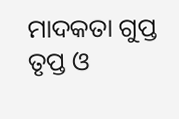ମାଦକତା ଗୁପ୍ତ ତୃପ୍ତ ଓ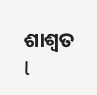ଶାଶ୍ୱତ l